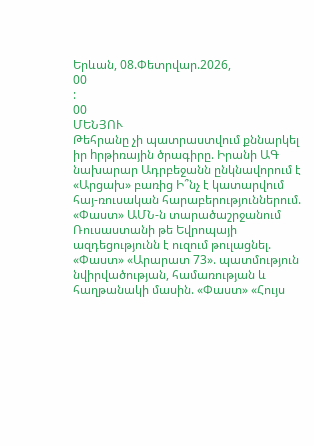Երևան, 08.Փետրվար.2026,
00
:
00
ՄԵՆՅՈՒ
Թեհրանը չի պատրաստվում քննարկել իր hրթիռային ծրագիրը. Իրանի ԱԳ նախարար Ադրբեջանն ընկնավորում է «Արցախ» բառից Ի՞նչ է կատարվում հայ-ռուսական հարաբերություններում. «Փաստ» ԱՄՆ-ն տարածաշրջանում Ռուսաստանի թե Եվրոպայի ազդեցությունն է ուզում թուլացնել. «Փաստ» «Արարատ 73». պատմություն նվիրվածության, համառության և հաղթանակի մասին. «Փաստ» «Հույս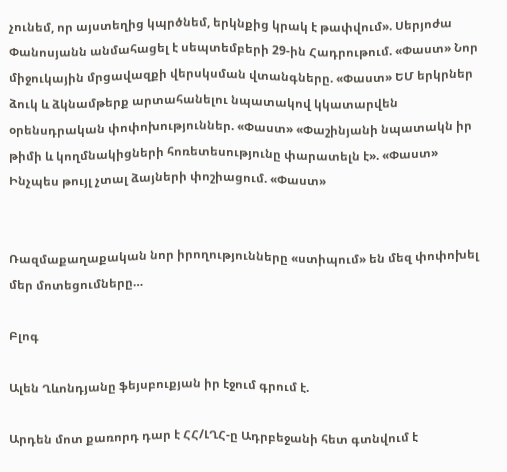չունեմ, որ այստեղից կպրծնեմ, երկնքից կրակ է թափվում». Սերյոժա Փանոսյանն անմահացել է սեպտեմբերի 29-ին Հադրութում. «Փաստ» Նոր միջուկային մրցավազքի վերսկսման վտանգները. «Փաստ» ԵՄ երկրներ ձուկ և ձկնամթերք արտահանելու նպատակով կկատարվեն օրենսդրական փոփոխություններ. «Փաստ» «Փաշինյանի նպատակն իր թիմի և կողմնակիցների հոռետեսությունը փարատելն է». «Փաստ» Ինչպես թույլ չտալ ձայների փոշիացում. «Փաստ»


Ռազմաքաղաքական նոր իրողությունները «ստիպում» են մեզ փոփոխել մեր մոտեցումները…

Բլոգ

Ալեն Ղևոնդյանը ֆեյսբուքյան իր էջում գրում է.

Արդեն մոտ քառորդ դար է ՀՀ/ԼՂՀ-ը Ադրբեջանի հետ գտնվում է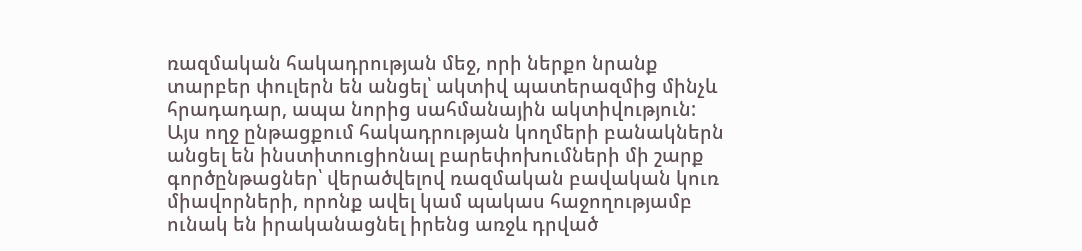ռազմական հակադրության մեջ, որի ներքո նրանք տարբեր փուլերն են անցել՝ ակտիվ պատերազմից մինչև հրադադար, ապա նորից սահմանային ակտիվություն: Այս ողջ ընթացքում հակադրության կողմերի բանակներն անցել են ինստիտուցիոնալ բարեփոխումների մի շարք գործընթացներ՝ վերածվելով ռազմական բավական կուռ միավորների, որոնք ավել կամ պակաս հաջողությամբ ունակ են իրականացնել իրենց առջև դրված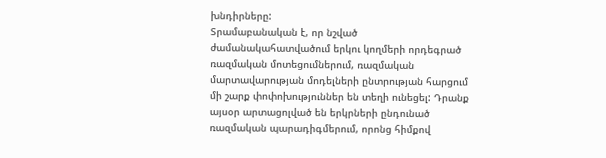խնդիրները:
Տրամաբանական է, որ նշված ժամանակահատվածում երկու կողմերի որդեգրած ռազմական մոտեցումներում, ռազմական մարտավարության մոդելների ընտրության հարցում մի շարք փոփոխություններ են տեղի ունեցել: Դրանք այսօր արտացոլված են երկրների ընդունած ռազմական պարադիգմերում, որոնց հիմքով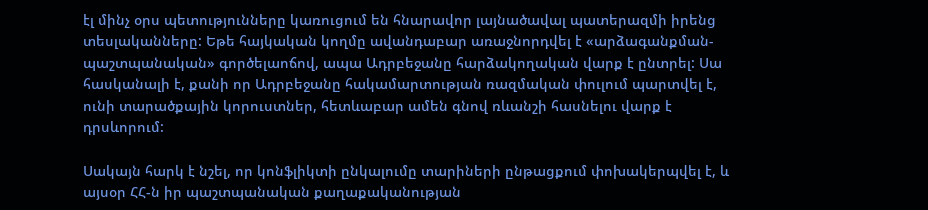էլ մինչ օրս պետությունները կառուցում են հնարավոր լայնածավալ պատերազմի իրենց տեսլականները: Եթե հայկական կողմը ավանդաբար առաջնորդվել է «արձագանքման-պաշտպանական» գործելաոճով, ապա Ադրբեջանը հարձակողական վարք է ընտրել: Սա հասկանալի է, քանի որ Ադրբեջանը հակամարտության ռազմական փուլում պարտվել է, ունի տարածքային կորուստներ, հետևաբար ամեն գնով ռևանշի հասնելու վարք է դրսևորում:

Սակայն հարկ է նշել, որ կոնֆլիկտի ընկալումը տարիների ընթացքում փոխակերպվել է, և այսօր ՀՀ-ն իր պաշտպանական քաղաքականության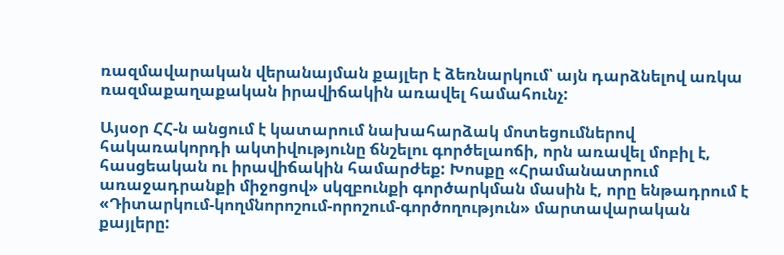ռազմավարական վերանայման քայլեր է ձեռնարկում՝ այն դարձնելով առկա ռազմաքաղաքական իրավիճակին առավել համահունչ:

Այսօր ՀՀ-ն անցում է կատարում նախահարձակ մոտեցումներով հակառակորդի ակտիվությունը ճնշելու գործելաոճի, որն առավել մոբիլ է, հասցեական ու իրավիճակին համարժեք: Խոսքը «Հրամանատրում առաջադրանքի միջոցով» սկզբունքի գործարկման մասին է, որը ենթադրում է «Դիտարկում-կողմնորոշում-որոշում-գործողություն» մարտավարական քայլերը: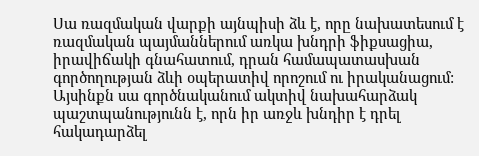Սա ռազմական վարքի այնպիսի ձև է, որը նախատեսում է ռազմական պայմաններում առկա խնդրի ֆիքսացիա, իրավիճակի գնահատում, դրան համապատասխան գործողության ձևի օպերատիվ որոշում ու իրականացում: Այսինքն սա գործնականում ակտիվ նախահարձակ պաշտպանությունն է, որն իր առջև խնդիր է դրել հակադարձել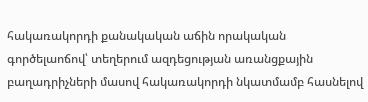հակառակորդի քանակական աճին որակական գործելաոճով՝ տեղերում ազդեցության առանցքային բաղադրիչների մասով հակառակորդի նկատմամբ հասնելով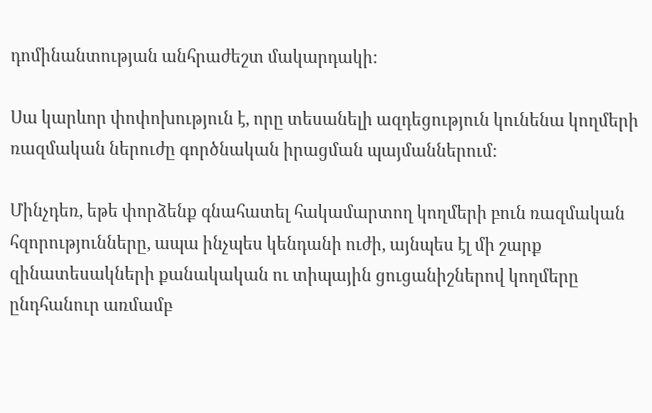դոմինանտության անհրաժեշտ մակարդակի:

Սա կարևոր փոփոխություն է, որը տեսանելի ազդեցություն կունենա կողմերի ռազմական ներուժը գործնական իրացման պայմաններում:

Մինչդեռ, եթե փորձենք գնահատել հակամարտող կողմերի բուն ռազմական հզորությունները, ապա ինչպես կենդանի ուժի, այնպես էլ մի շարք զինատեսակների քանակական ու տիպային ցուցանիշներով կողմերը ընդհանուր առմամբ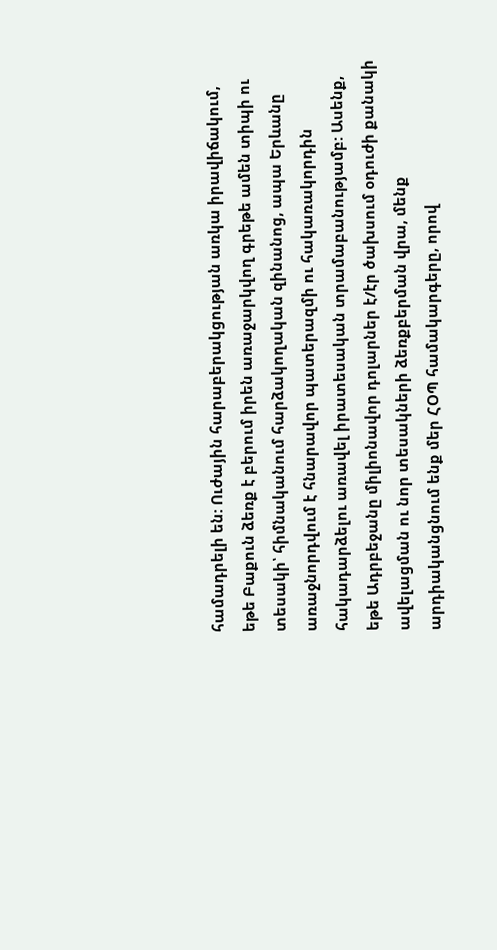համադրելի են: Ուժային հարաբերակցության առկա իրավիճակում, եթե Բաքուն ձեռք է բերում իրեն առաջարկվող գրեթե ամեն տիպի ու տեսակի՝ հիմնականում հարձակողական զինանոց, ապա Երևանը առաջնորդվում է հնարավոր պատերազմի ու հակառակորդին հակադարձելու առավել իրատեսական տրամաբանությամբ: Ասենք, եթե Ադրբեջանը միլիոնավոր դոլարներ է/էր ծախսում օդուժի քանակի ավելացման ու նոր տեսակների ձեռքբերման վրա, մենք արդիականցնում ենք մեր ՀՕՊ համակարգերը, որով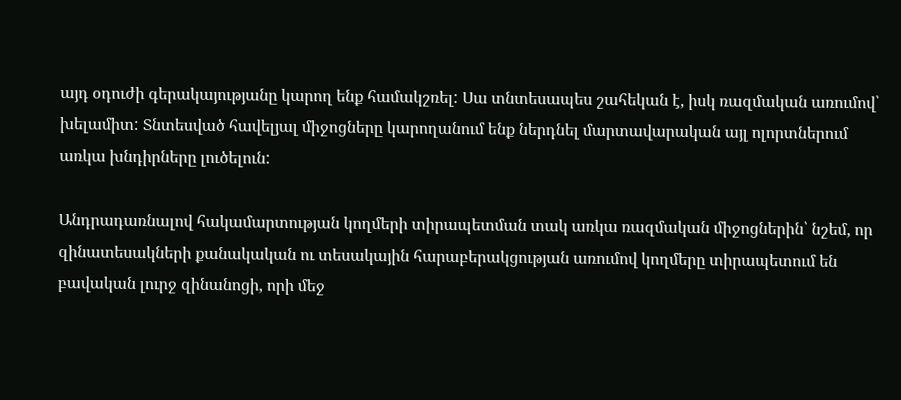այդ օդուժի գերակայությանը կարող ենք համակշռել: Սա տնտեսապես շահեկան է, իսկ ռազմական առումով՝ խելամիտ: Տնտեսված հավելյալ միջոցները կարողանում ենք ներդնել մարտավարական այլ ոլորտներում առկա խնդիրները լուծելուն:

Անդրադառնալով հակամարտության կողմերի տիրապետման տակ առկա ռազմական միջոցներին՝ նշեմ, որ զինատեսակների քանակական ու տեսակային հարաբերակցության առումով կողմերը տիրապետում են բավական լուրջ զինանոցի, որի մեջ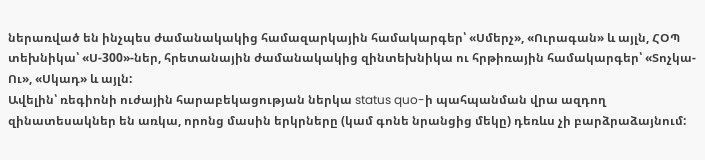ներառված են ինչպես ժամանակակից համազարկային համակարգեր՝ «Սմերչ», «Ուրագան» և այլն, ՀՕՊ տեխնիկա՝ «Ս-300»-ներ, հրետանային ժամանակակից զինտեխնիկա ու հրթիռային համակարգեր՝ «Տոչկա-Ու», «Սկադ» և այլն:
Ավելին՝ ռեգիոնի ուժային հարաբեկացության ներկա status quo-ի պահպանման վրա ազդող զինատեսակներ են առկա, որոնց մասին երկրները (կամ գոնե նրանցից մեկը) դեռևս չի բարձրաձայնում: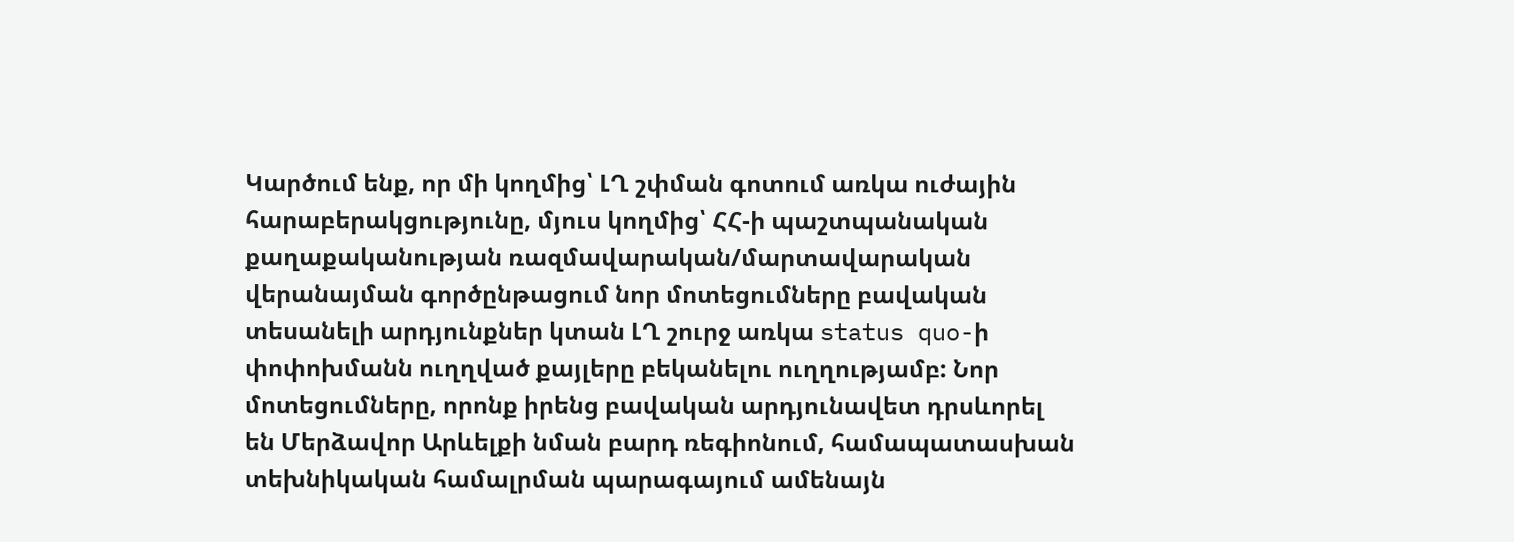Կարծում ենք, որ մի կողմից՝ ԼՂ շփման գոտում առկա ուժային հարաբերակցությունը, մյուս կողմից՝ ՀՀ-ի պաշտպանական քաղաքականության ռազմավարական/մարտավարական վերանայման գործընթացում նոր մոտեցումները բավական տեսանելի արդյունքներ կտան ԼՂ շուրջ առկա status quo-ի փոփոխմանն ուղղված քայլերը բեկանելու ուղղությամբ: Նոր մոտեցումները, որոնք իրենց բավական արդյունավետ դրսևորել են Մերձավոր Արևելքի նման բարդ ռեգիոնում, համապատասխան տեխնիկական համալրման պարագայում ամենայն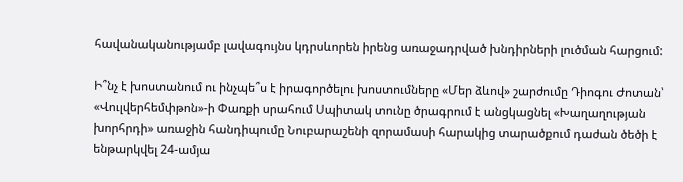հավանականությամբ լավագույնս կդրսևորեն իրենց առաջադրված խնդիրների լուծման հարցում:

Ի՞նչ է խոստանում ու ինչպե՞ս է իրագործելու խոստումները «Մեր ձևով» շարժումը Դիոգու Ժոտան՝ «Վուլվերհեմփթոն»-ի Փառքի սրահում Սպիտակ տունը ծրագրում է անցկացնել «Խաղաղության խորհրդի» առաջին հանդիպումը Նուբարաշենի զորամասի հարակից տարածքում դաժան ծեծի է ենթարկվել 24-ամյա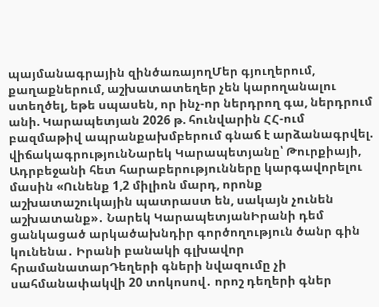պայմանագրային զինծառայողՄեր գյուղերում, քաղաքներում, աշխատատեղեր չեն կարողանալու ստեղծել, եթե սպասեն, որ ինչ-որ ներդրող գա, ներդրում անի. Կարապետյան 2026 թ. հունվարին ՀՀ-ում բազմաթիվ ապրանքախմբերում գնաճ է արձանագրվել. վիճակագրությունՆարեկ Կարապետյանը՝ Թուրքիայի, Ադրբեջանի հետ հարաբերությունները կարգավորելու մասին «Ունենք 1,2 միլիոն մարդ, որոնք աշխատաշուկային պատրաստ են, սակայն չունեն աշխատանք»․ Նարեկ ԿարապետյանԻրանի դեմ ցանկացած արկածախնդիր գործողություն ծանր գին կունենա․ Իրանի բանակի գլխավոր հրամանատարԴեղերի գների նվազումը չի սահմանափակվի 20 տոկոսով․ որոշ դեղերի գներ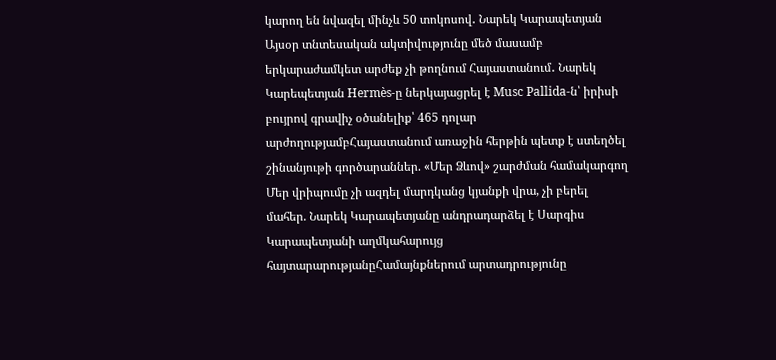կարող են նվազել մինչև 50 տոկոսով․ Նարեկ Կարապետյան Այսօր տնտեսական ակտիվությունը մեծ մասամբ երկարաժամկետ արժեք չի թողնում Հայաստանում․ Նարեկ Կարեպետյան Hermès-ը ներկայացրել է Musc Pallida-ն՝ իրիսի բույրով գրավիչ օծանելիք՝ 465 դոլար արժողությամբՀայաստանում առաջին հերթին պետք է ստեղծել շինանյութի գործարաններ. «Մեր Ձևով» շարժման համակարգող Մեր վրիպումը չի ազդել մարդկանց կյանքի վրա, չի բերել մահեր. Նարեկ Կարապետյանը անդրադարձել է Սարգիս Կարապետյանի աղմկահարույց հայտարարությանըՀամայնքներում արտադրությունը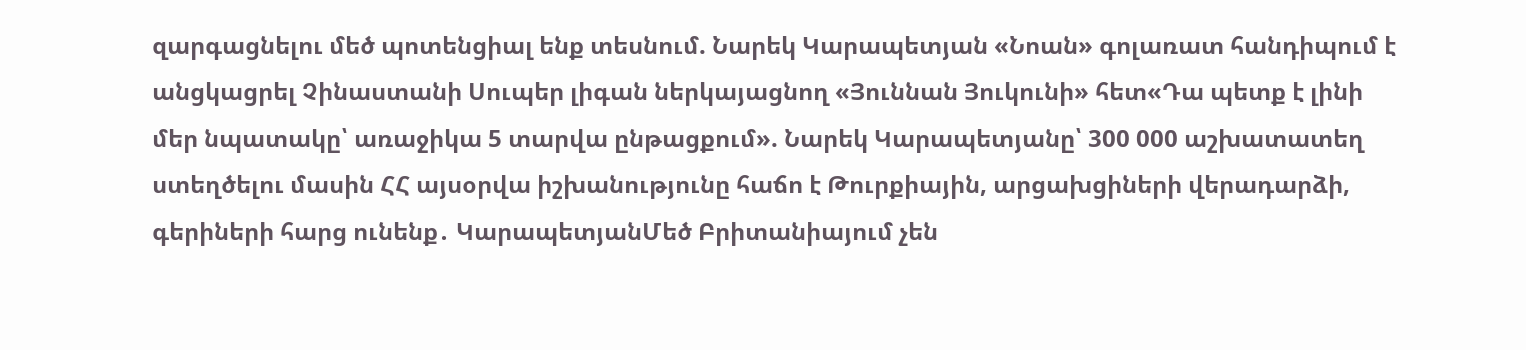զարգացնելու մեծ պոտենցիալ ենք տեսնում. Նարեկ Կարապետյան «Նոան» գոլառատ հանդիպում է անցկացրել Չինաստանի Սուպեր լիգան ներկայացնող «Յուննան Յուկունի» հետ«Դա պետք է լինի մեր նպատակը՝ առաջիկա 5 տարվա ընթացքում». Նարեկ Կարապետյանը՝ 300 000 աշխատատեղ ստեղծելու մասին ՀՀ այսօրվա իշխանությունը հաճո է Թուրքիային, արցախցիների վերադարձի, գերիների հարց ունենք․ ԿարապետյանՄեծ Բրիտանիայում չեն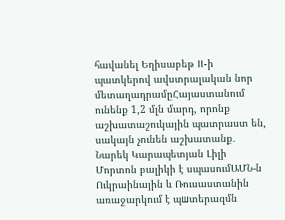հավանել Եղիսաբեթ II-ի պատկերով ավստրալական նոր մետաղադրամըՀայաստանում ունենք 1,2 մլն մարդ, որոնք աշխատաշուկային պատրաստ են, սակայն չունեն աշխատանք․ Նարեկ Կարապետյան Լիլի Մորտոն բալիկի է սպասումԱՄՆ-ն Ուկրաինային և Ռուսաստանին առաջարկում է պшտերազմն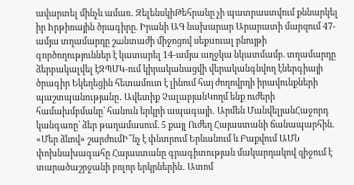ավարտել մինչև ամառ․ ԶելենսկիԹեհրանը չի պատրաստվում քննարկել իր hրթիռային ծրագիրը. Իրանի ԱԳ նախարար Արարատի մարզում 47-ամյա տղամարդը շшնտաժի միջոցով սեքuուալ բնույթի գործողություններ է կատարել 14-ամյա աղջկա նկատմամբ. տղամարդը ձերբակալվել էԶՊՄԿ-ում կիրականացվի վերականգնվող էներգիայի ծրագիր Եկեղեցին հետամուտ է լինում հայ ժողովրդի իրավունքների պաշտպանությանը․ Ավետիք ՉալաբյանԿողմ ենք ուժերի համախմբմանը՝ հանուն երկրի ապագայի․ Արմեն ՄանվելյանՀաջորդ կանգառը՝ ձեր թաղամասում. 5 քայլ Ուժեղ Հայաստանի ճանապարհին. «Մեր ձևով» շարժումԻ՞նչ է փնտրում Երևանում և Բաքվում ԱՄՆ փոխնախագահը Հայաստանը գրագիտության մակարդակով զիջում է տարածաշրջանի բոլոր երկրներին․ Ատոմ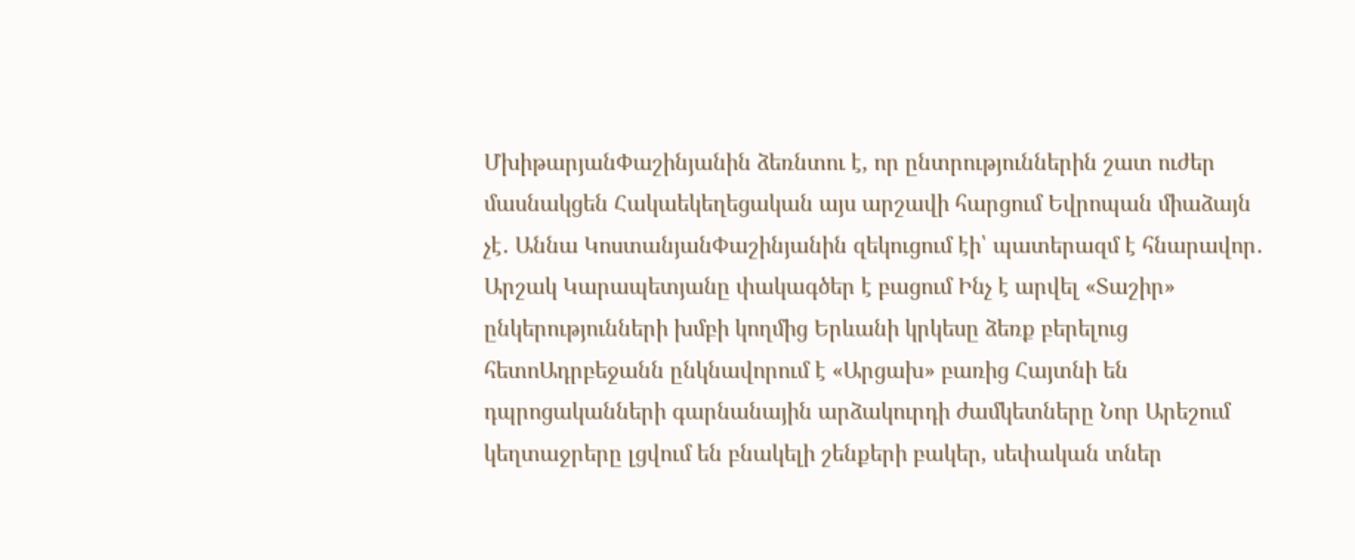ՄխիթարյանՓաշինյանին ձեռնտու է, որ ընտրություններին շատ ուժեր մասնակցեն Հակաեկեղեցական այս արշավի հարցում Եվրոպան միաձայն չէ․ Աննա ԿոստանյանՓաշինյանին զեկուցում էի՝ պատերազմ է հնարավոր․ Արշակ Կարապետյանը փակագծեր է բացում Ինչ է արվել «Տաշիր» ընկերությունների խմբի կողմից Երևանի կրկեսը ձեռք բերելուց հետոԱդրբեջանն ընկնավորում է «Արցախ» բառից Հայտնի են դպրոցականների գարնանային արձակուրդի ժամկետները Նոր Արեշում կեղտաջրերը լցվում են բնակելի շենքերի բակեր, սեփական տներ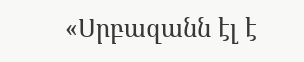«Սրբազանն էլ է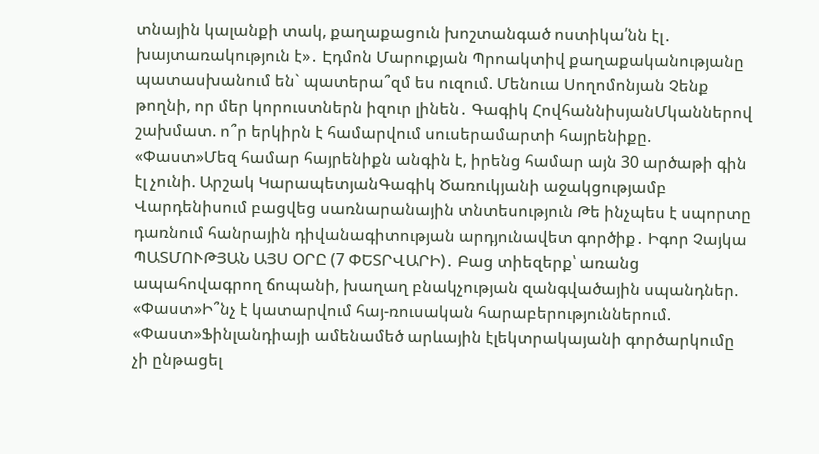տնային կալանքի տակ, քաղաքացուն խոշտանգած ոստիկա՛նն էլ․ խայտառակություն է»․ Էդմոն Մարուքյան Պրոակտիվ քաղաքականությանը պատասխանում են` պատերա՞զմ ես ուզում. Մենուա Սողոմոնյան Չենք թողնի, որ մեր կորուստներն իզուր լինեն․ Գագիկ ՀովհաննիսյանՄկաններով շախմատ. ո՞ր երկիրն է համարվում սուսերամարտի հայրենիքը. «Փաստ»Մեզ համար հայրենիքն անգին է, իրենց համար այն 30 արծաթի գին էլ չունի. Արշակ ԿարապետյանԳագիկ Ծառուկյանի աջակցությամբ Վարդենիսում բացվեց սառնարանային տնտեսություն Թե ինչպես է սպորտը դառնում հանրային դիվանագիտության արդյունավետ գործիք․ Իգոր Չայկա ՊԱՏՄՈՒԹՅԱՆ ԱՅՍ ՕՐԸ (7 ՓԵՏՐՎԱՐԻ)․ Բաց տիեզերք՝ առանց ապահովագրող ճոպանի, խաղաղ բնակչության զանգվածային սպանդներ. «Փաստ»Ի՞նչ է կատարվում հայ-ռուսական հարաբերություններում. «Փաստ»Ֆինլանդիայի ամենամեծ արևային էլեկտրակայանի գործարկումը չի ընթացել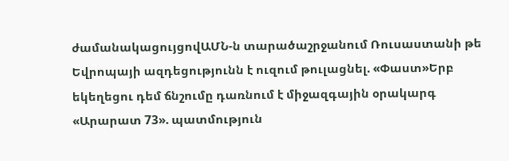ժամանակացույցովԱՄՆ-ն տարածաշրջանում Ռուսաստանի թե Եվրոպայի ազդեցությունն է ուզում թուլացնել. «Փաստ»Երբ եկեղեցու դեմ ճնշումը դառնում է միջազգային օրակարգ «Արարատ 73». պատմություն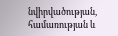նվիրվածության, համառության և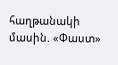հաղթանակի մասին. «Փաստ»